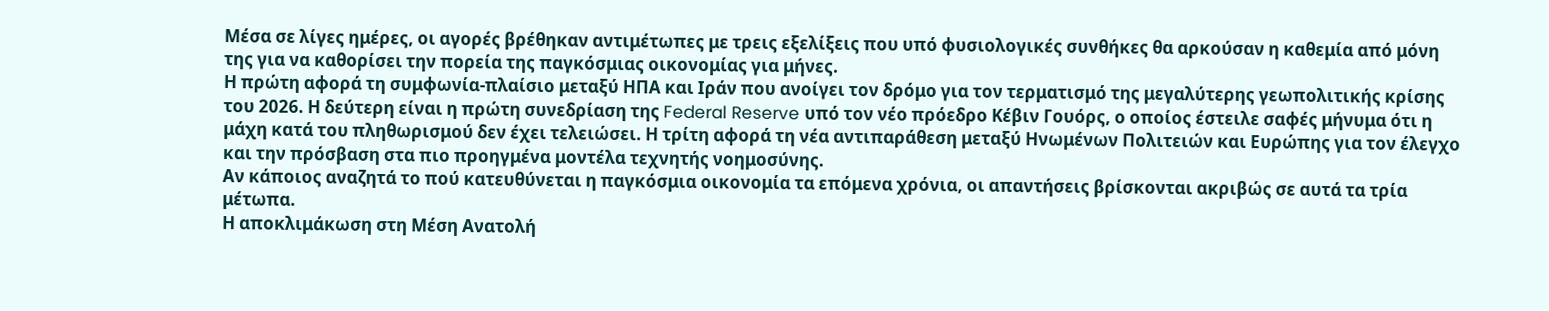Μέσα σε λίγες ημέρες, οι αγορές βρέθηκαν αντιμέτωπες με τρεις εξελίξεις που υπό φυσιολογικές συνθήκες θα αρκούσαν η καθεμία από μόνη της για να καθορίσει την πορεία της παγκόσμιας οικονομίας για μήνες.
Η πρώτη αφορά τη συμφωνία-πλαίσιο μεταξύ ΗΠΑ και Ιράν που ανοίγει τον δρόμο για τον τερματισμό της μεγαλύτερης γεωπολιτικής κρίσης του 2026. Η δεύτερη είναι η πρώτη συνεδρίαση της Federal Reserve υπό τον νέο πρόεδρο Κέβιν Γουόρς, ο οποίος έστειλε σαφές μήνυμα ότι η μάχη κατά του πληθωρισμού δεν έχει τελειώσει. Η τρίτη αφορά τη νέα αντιπαράθεση μεταξύ Ηνωμένων Πολιτειών και Ευρώπης για τον έλεγχο και την πρόσβαση στα πιο προηγμένα μοντέλα τεχνητής νοημοσύνης.
Αν κάποιος αναζητά το πού κατευθύνεται η παγκόσμια οικονομία τα επόμενα χρόνια, οι απαντήσεις βρίσκονται ακριβώς σε αυτά τα τρία μέτωπα.
Η αποκλιμάκωση στη Μέση Ανατολή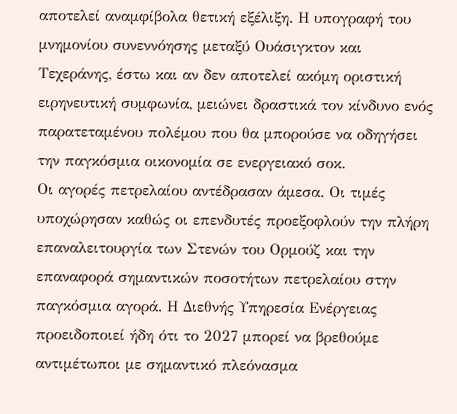αποτελεί αναμφίβολα θετική εξέλιξη. Η υπογραφή του μνημονίου συνεννόησης μεταξύ Ουάσιγκτον και Τεχεράνης, έστω και αν δεν αποτελεί ακόμη οριστική ειρηνευτική συμφωνία, μειώνει δραστικά τον κίνδυνο ενός παρατεταμένου πολέμου που θα μπορούσε να οδηγήσει την παγκόσμια οικονομία σε ενεργειακό σοκ.
Οι αγορές πετρελαίου αντέδρασαν άμεσα. Οι τιμές υποχώρησαν καθώς οι επενδυτές προεξοφλούν την πλήρη επαναλειτουργία των Στενών του Ορμούζ και την επαναφορά σημαντικών ποσοτήτων πετρελαίου στην παγκόσμια αγορά. Η Διεθνής Υπηρεσία Ενέργειας προειδοποιεί ήδη ότι το 2027 μπορεί να βρεθούμε αντιμέτωποι με σημαντικό πλεόνασμα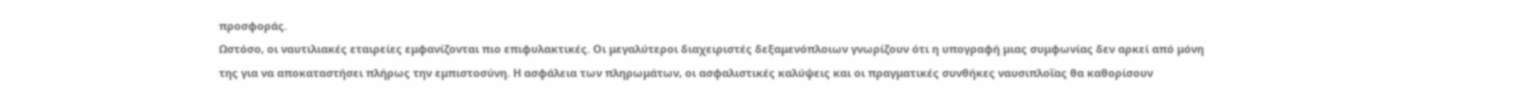προσφοράς.
Ωστόσο, οι ναυτιλιακές εταιρείες εμφανίζονται πιο επιφυλακτικές. Οι μεγαλύτεροι διαχειριστές δεξαμενόπλοιων γνωρίζουν ότι η υπογραφή μιας συμφωνίας δεν αρκεί από μόνη της για να αποκαταστήσει πλήρως την εμπιστοσύνη. Η ασφάλεια των πληρωμάτων, οι ασφαλιστικές καλύψεις και οι πραγματικές συνθήκες ναυσιπλοΐας θα καθορίσουν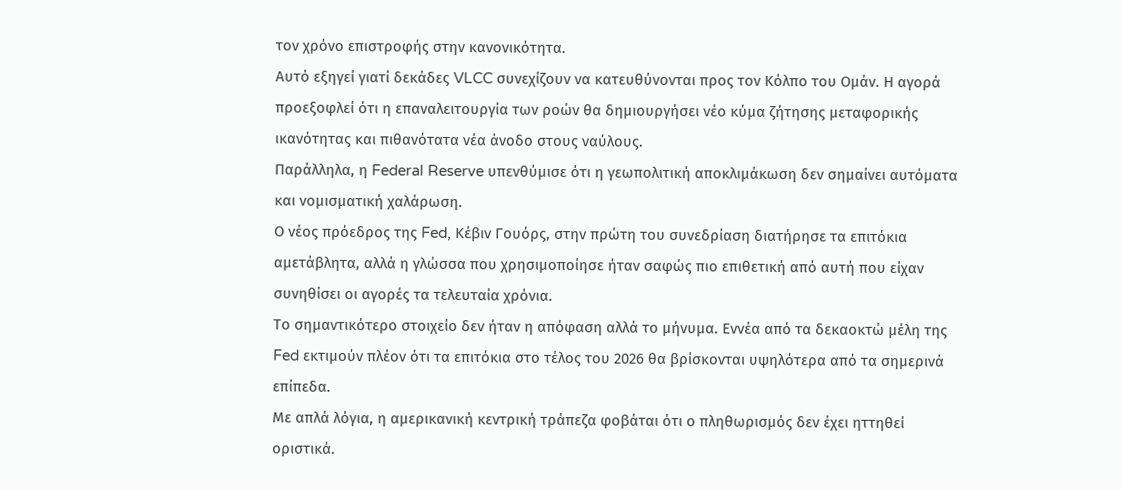τον χρόνο επιστροφής στην κανονικότητα.
Αυτό εξηγεί γιατί δεκάδες VLCC συνεχίζουν να κατευθύνονται προς τον Κόλπο του Ομάν. Η αγορά προεξοφλεί ότι η επαναλειτουργία των ροών θα δημιουργήσει νέο κύμα ζήτησης μεταφορικής ικανότητας και πιθανότατα νέα άνοδο στους ναύλους.
Παράλληλα, η Federal Reserve υπενθύμισε ότι η γεωπολιτική αποκλιμάκωση δεν σημαίνει αυτόματα και νομισματική χαλάρωση.
Ο νέος πρόεδρος της Fed, Κέβιν Γουόρς, στην πρώτη του συνεδρίαση διατήρησε τα επιτόκια αμετάβλητα, αλλά η γλώσσα που χρησιμοποίησε ήταν σαφώς πιο επιθετική από αυτή που είχαν συνηθίσει οι αγορές τα τελευταία χρόνια.
Το σημαντικότερο στοιχείο δεν ήταν η απόφαση αλλά το μήνυμα. Εννέα από τα δεκαοκτώ μέλη της Fed εκτιμούν πλέον ότι τα επιτόκια στο τέλος του 2026 θα βρίσκονται υψηλότερα από τα σημερινά επίπεδα.
Με απλά λόγια, η αμερικανική κεντρική τράπεζα φοβάται ότι ο πληθωρισμός δεν έχει ηττηθεί οριστικά.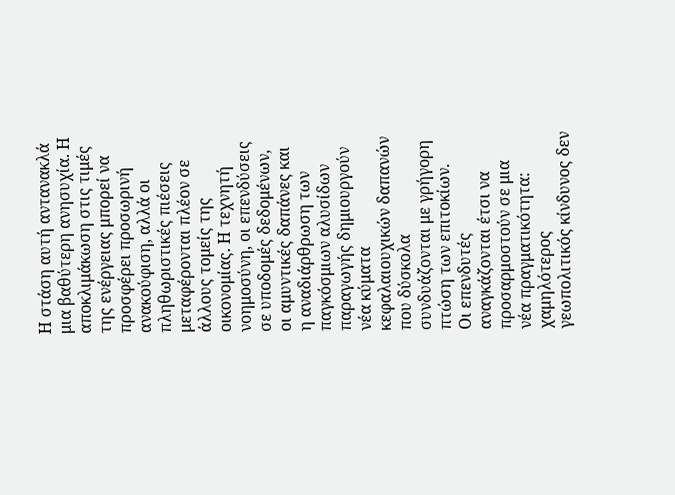Η στάση αυτή αντανακλά μια βαθύτερη ανησυχία. Η αποκλιμάκωση στις τιμές της ενέργειας μπορεί να προσφέρει προσωρινή ανακούφιση, αλλά οι πληθωριστικές πιέσεις μεταφέρονται πλέον σε άλλους τομείς της οικονομίας. Η τεχνητή νοημοσύνη, οι επενδύσεις σε υποδομές δεδομένων, οι αμυντικές δαπάνες και η αναδιάρθρωση των παγκόσμιων αλυσίδων παραγωγής δημιουργούν νέα κύματα κεφαλαιουχικών δαπανών που δύσκολα συνδυάζονται με γρήγορη πτώση των επιτοκίων.
Οι επενδυτές αναγκάζονται έτσι να προσαρμοστούν σε μια νέα πραγματικότητα: χαμηλότερος γεωπολιτικός κίνδυνος δεν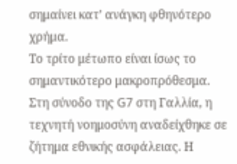σημαίνει κατ’ ανάγκη φθηνότερο χρήμα.
Το τρίτο μέτωπο είναι ίσως το σημαντικότερο μακροπρόθεσμα.
Στη σύνοδο της G7 στη Γαλλία, η τεχνητή νοημοσύνη αναδείχθηκε σε ζήτημα εθνικής ασφάλειας. Η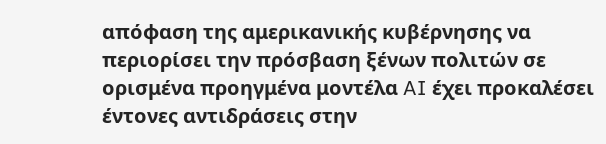απόφαση της αμερικανικής κυβέρνησης να περιορίσει την πρόσβαση ξένων πολιτών σε ορισμένα προηγμένα μοντέλα AI έχει προκαλέσει έντονες αντιδράσεις στην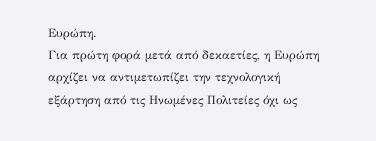Ευρώπη.
Για πρώτη φορά μετά από δεκαετίες, η Ευρώπη αρχίζει να αντιμετωπίζει την τεχνολογική εξάρτηση από τις Ηνωμένες Πολιτείες όχι ως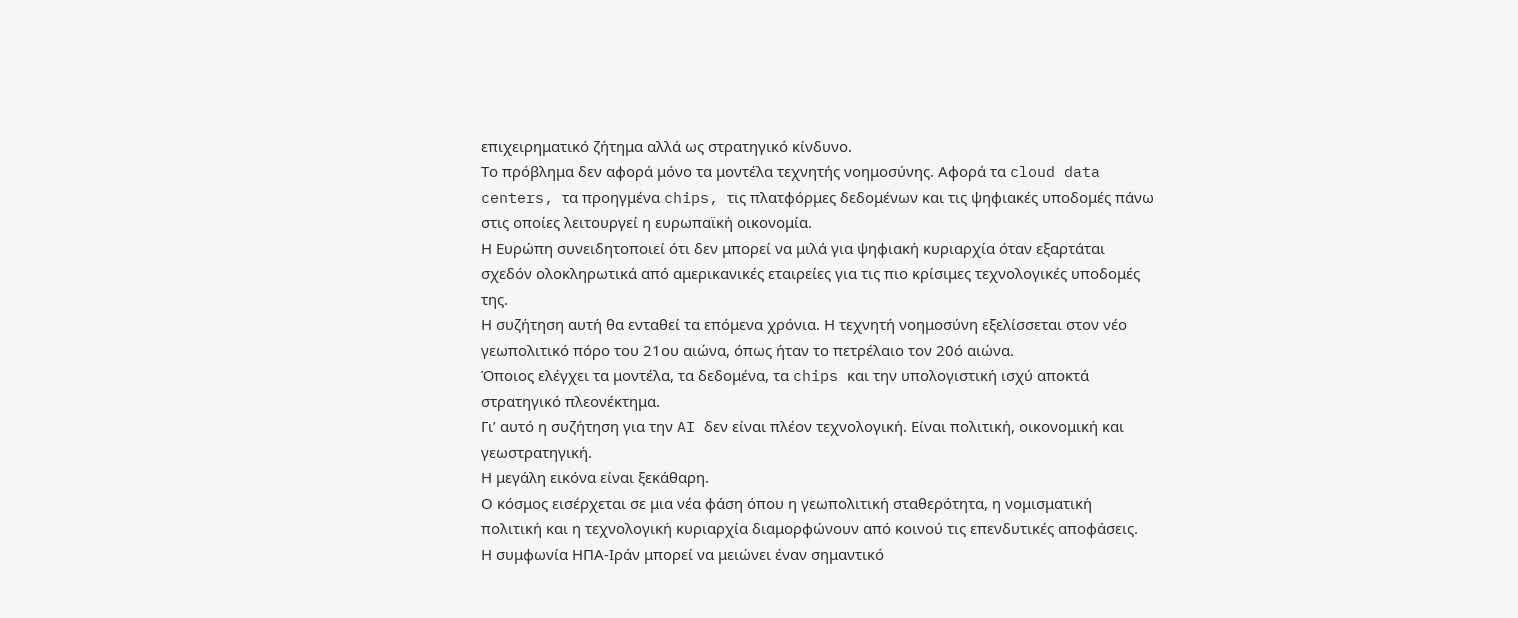επιχειρηματικό ζήτημα αλλά ως στρατηγικό κίνδυνο.
Το πρόβλημα δεν αφορά μόνο τα μοντέλα τεχνητής νοημοσύνης. Αφορά τα cloud data centers, τα προηγμένα chips, τις πλατφόρμες δεδομένων και τις ψηφιακές υποδομές πάνω στις οποίες λειτουργεί η ευρωπαϊκή οικονομία.
Η Ευρώπη συνειδητοποιεί ότι δεν μπορεί να μιλά για ψηφιακή κυριαρχία όταν εξαρτάται σχεδόν ολοκληρωτικά από αμερικανικές εταιρείες για τις πιο κρίσιμες τεχνολογικές υποδομές της.
Η συζήτηση αυτή θα ενταθεί τα επόμενα χρόνια. Η τεχνητή νοημοσύνη εξελίσσεται στον νέο γεωπολιτικό πόρο του 21ου αιώνα, όπως ήταν το πετρέλαιο τον 20ό αιώνα.
Όποιος ελέγχει τα μοντέλα, τα δεδομένα, τα chips και την υπολογιστική ισχύ αποκτά στρατηγικό πλεονέκτημα.
Γι’ αυτό η συζήτηση για την AI δεν είναι πλέον τεχνολογική. Είναι πολιτική, οικονομική και γεωστρατηγική.
Η μεγάλη εικόνα είναι ξεκάθαρη.
Ο κόσμος εισέρχεται σε μια νέα φάση όπου η γεωπολιτική σταθερότητα, η νομισματική πολιτική και η τεχνολογική κυριαρχία διαμορφώνουν από κοινού τις επενδυτικές αποφάσεις.
Η συμφωνία ΗΠΑ-Ιράν μπορεί να μειώνει έναν σημαντικό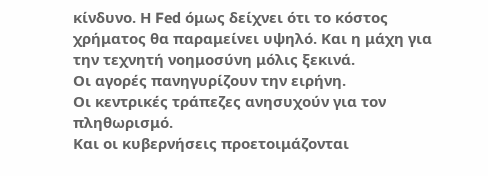κίνδυνο. Η Fed όμως δείχνει ότι το κόστος χρήματος θα παραμείνει υψηλό. Και η μάχη για την τεχνητή νοημοσύνη μόλις ξεκινά.
Οι αγορές πανηγυρίζουν την ειρήνη.
Οι κεντρικές τράπεζες ανησυχούν για τον πληθωρισμό.
Και οι κυβερνήσεις προετοιμάζονται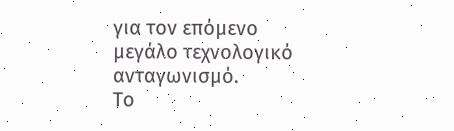για τον επόμενο μεγάλο τεχνολογικό ανταγωνισμό.
Το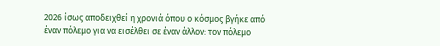2026 ίσως αποδειχθεί η χρονιά όπου ο κόσμος βγήκε από έναν πόλεμο για να εισέλθει σε έναν άλλον: τον πόλεμο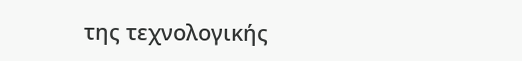της τεχνολογικής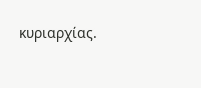κυριαρχίας.